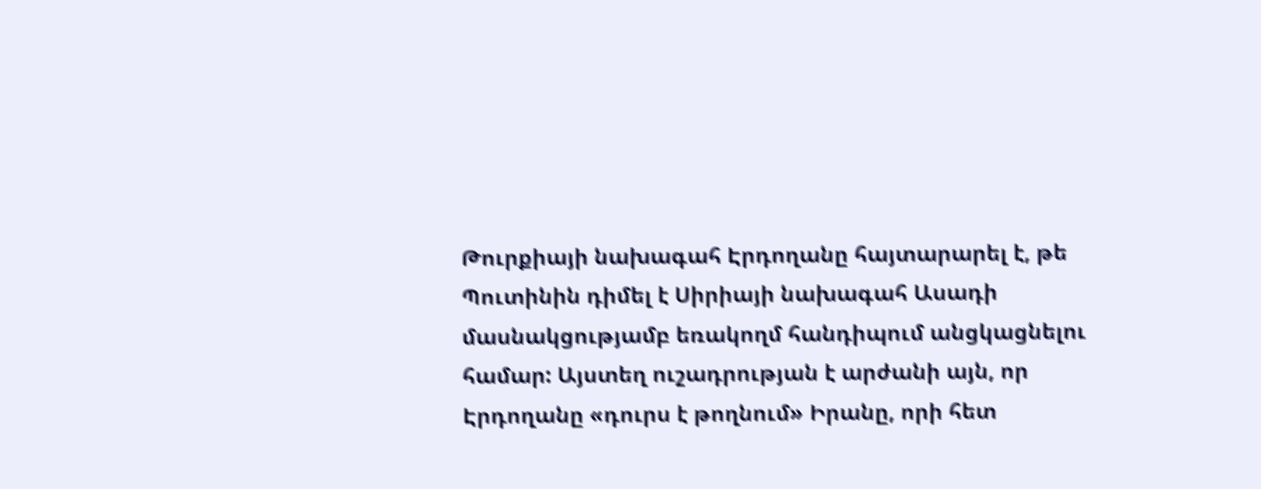Թուրքիայի նախագահ Էրդողանը հայտարարել է, թե Պուտինին դիմել է Սիրիայի նախագահ Ասադի մասնակցությամբ եռակողմ հանդիպում անցկացնելու համար: Այստեղ ուշադրության է արժանի այն, որ Էրդողանը «դուրս է թողնում» Իրանը, որի հետ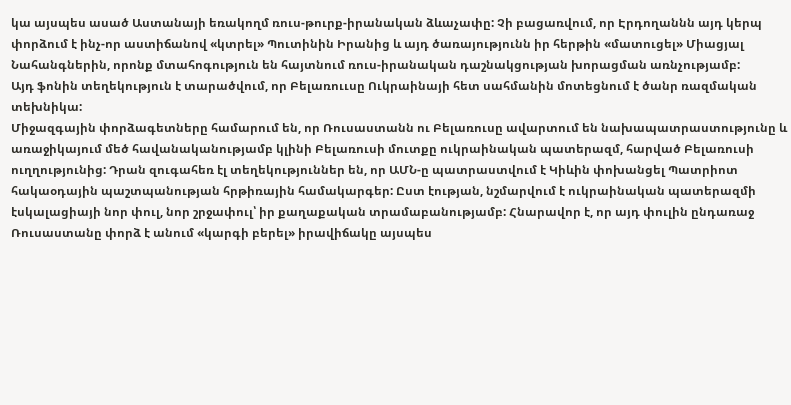կա այսպես ասած Աստանայի եռակողմ ռուս-թուրք-իրանական ձևաչափը: Չի բացառվում, որ Էրդողաննն այդ կերպ փորձում է ինչ-որ աստիճանով «կտրել» Պուտինին Իրանից և այդ ծառայությունն իր հերթին «մատուցել» Միացյալ Նահանգներին, որոնք մտահոգություն են հայտնում ռուս-իրանական դաշնակցության խորացման առնչությամբ:
Այդ ֆոնին տեղեկություն է տարածվում, որ Բելառոււսը Ուկրաինայի հետ սահմանին մոտեցնում է ծանր ռազմական տեխնիկա:
Միջազգային փորձագետները համարում են, որ Ռուսաստանն ու Բելառուսը ավարտում են նախապատրաստությունը և առաջիկայում մեծ հավանականությամբ կլինի Բելառուսի մուտքը ուկրաինական պատերազմ, հարված Բելառուսի ուղղությունից: Դրան զուգահեռ էլ տեղեկություններ են, որ ԱՄՆ-ը պատրաստվում է Կիևին փոխանցել Պատրիոտ հակաօդային պաշտպանության հրթիռային համակարգեր: Ըստ էության, նշմարվում է ուկրաինական պատերազմի էսկալացիայի նոր փուլ, նոր շրջափուլ՝ իր քաղաքական տրամաբանությամբ: Հնարավոր է, որ այդ փուլին ընդառաջ Ռուսաստանը փորձ է անում «կարգի բերել» իրավիճակը այսպես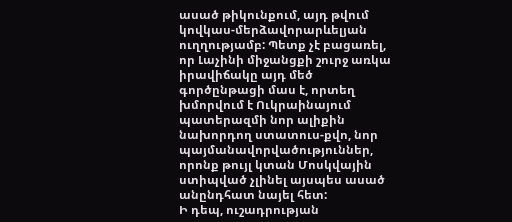ասած թիկունքում, այդ թվում կովկաս-մերձավորարևելյան ուղղությամբ: Պետք չէ բացառել, որ Լաչինի միջանցքի շուրջ առկա իրավիճակը այդ մեծ գործընթացի մաս է, որտեղ խմորվում է Ուկրաինայում պատերազմի նոր ալիքին նախորդող ստատուս-քվո, նոր պայմանավորվածություններ, որոնք թույլ կտան Մոսկվային ստիպված չլինել այսպես ասած անընդհատ նայել հետ:
Ի դեպ, ուշադրության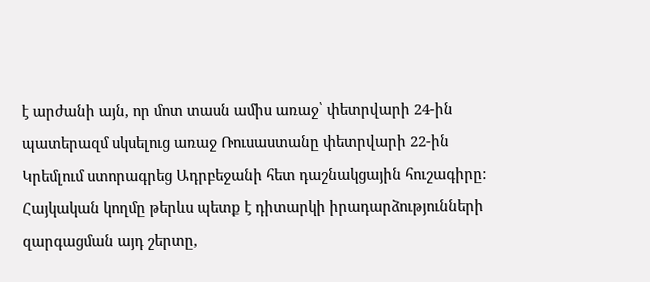է արժանի այն, որ մոտ տասն ամիս առաջ՝ փետրվարի 24-ին պատերազմ սկսելուց առաջ Ռուսաստանը փետրվարի 22-ին Կրեմլում ստորագրեց Ադրբեջանի հետ դաշնակցային հուշագիրը: Հայկական կողմը թերևս պետք է դիտարկի իրադարձությունների զարգացման այդ շերտը,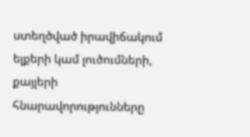ստեղծված իրավիճակում ելքերի կամ լուծումների, քայլերի հնարավորությունները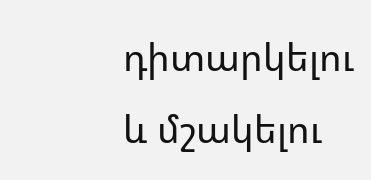դիտարկելու և մշակելու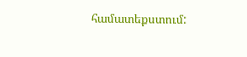համատեքստում: